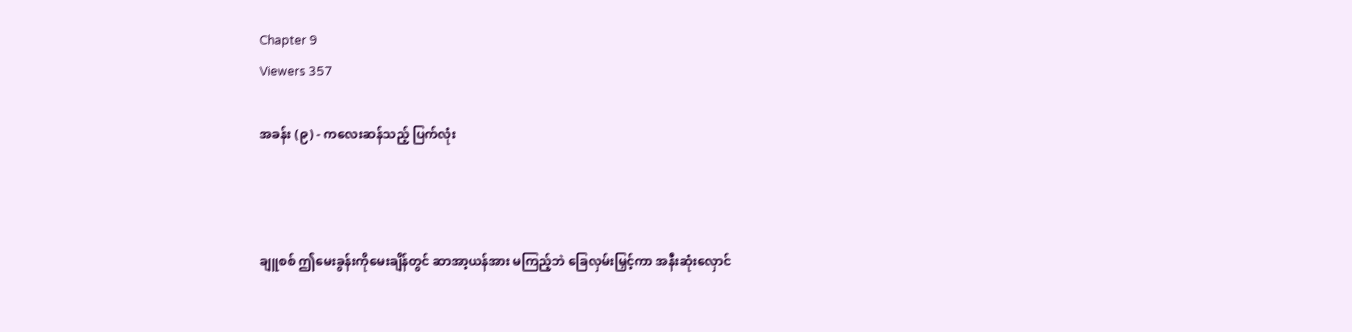Chapter 9
Viewers 357

အခန်း (၉) - ကလေးဆန်သည့် ပြက်လုံး



ချူစစ် ဤမေးခွန်းကိုမေးချိန်တွင် ဆာအာ့ယန်အား မကြည့်ဘဲ ခြေလှမ်းမြှင့်ကာ အနီးဆုံးလှောင်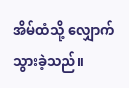အိမ်ထံသို့ လျှောက်သွားခဲ့သည်။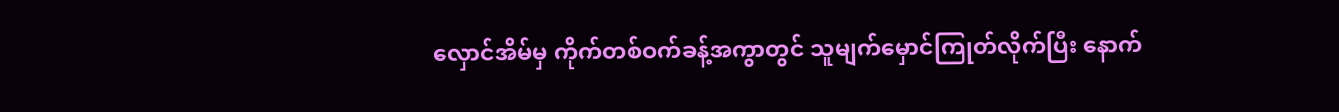လှောင်အိမ်မှ ကိုက်တစ်ဝက်ခန့်အကွာတွင် သူမျက်မှောင်ကြုတ်လိုက်ပြီး နောက်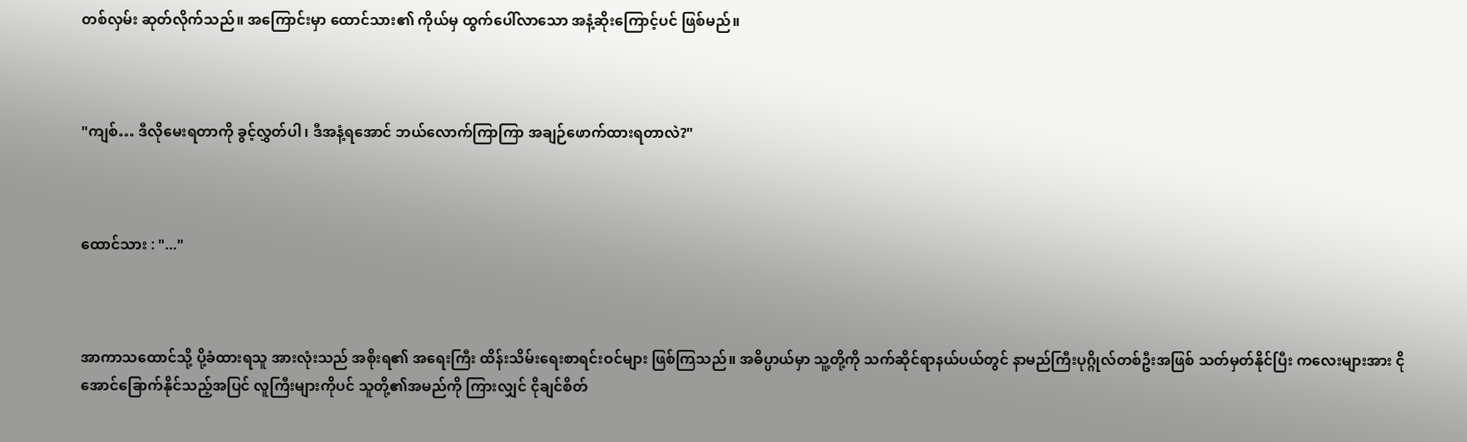တစ်လှမ်း ဆုတ်လိုက်သည်။ အကြောင်းမှာ ထောင်သား၏ ကိုယ်မှ ထွက်ပေါ်လာသော အနံ့ဆိုးကြောင့်ပင် ဖြစ်မည်။



"ကျစ်… ဒီလိုမေးရတာကို ခွင့်လွှတ်ပါ၊ ဒီအနံ့ရအောင် ဘယ်လောက်ကြာကြာ အချဉ်ဖောက်ထားရတာလဲ?"



ထောင်သား : "..."



အာကာသထောင်သို့ ပို့ခံထားရသူ အားလုံးသည် အစိုးရ၏ အရေးကြီး ထိန်းသိမ်းရေးစာရင်းဝင်များ ဖြစ်ကြသည်။ အဓိပ္ပာယ်မှာ သူ့တို့ကို သက်ဆိုင်ရာနယ်ပယ်တွင် နာမည်ကြီးပုဂ္ဂိုလ်တစ်ဦးအဖြစ် သတ်မှတ်နိုင်ပြီး ကလေးများအား ငိုအောင်ခြောက်နိုင်သည့်အပြင် လူကြီးများကိုပင် သူတို့၏အမည်ကို ကြားလျှင် ငိုချင်စိတ်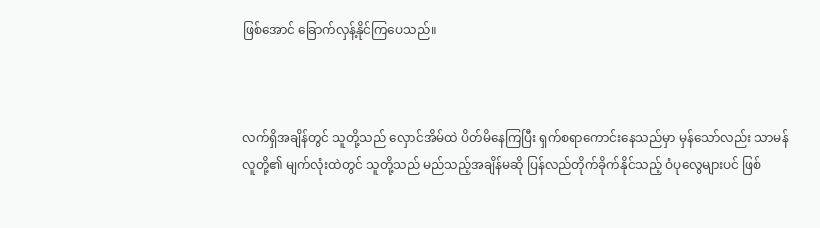ဖြစ်အောင် ခြောက်လှန့်နိုင်ကြပေသည်။



လက်ရှိအချိန်တွင် သူတို့သည် လှောင်အိမ်ထဲ ပိတ်မိနေကြပြီး ရှက်စရာကောင်းနေသည်မှာ မှန်သော်လည်း သာမန်လူတို့၏ မျက်လုံးထဲတွင် သူတို့သည် မည်သည့်အချိန်မဆို ပြန်လည်တိုက်ခိုက်နိုင်သည့် ဝံပုလွေများပင် ဖြစ်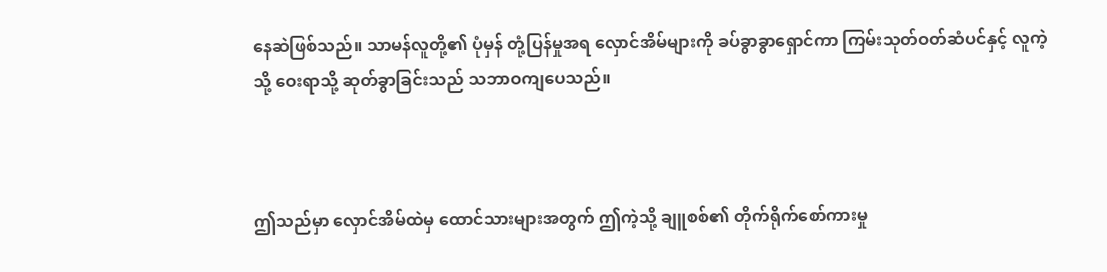နေဆဲဖြစ်သည်။ သာမန်လူတို့၏ ပုံမှန် တုံ့ပြန်မှုအရ လှောင်အိမ်များကို ခပ်ခွာခွာရှောင်ကာ ကြမ်းသုတ်ဝတ်ဆံပင်နှင့် လူကဲ့သို့ ဝေးရာသို့ ဆုတ်ခွာခြင်းသည် သဘာဝကျပေသည်။



ဤသည်မှာ လှောင်အိမ်ထဲမှ ထောင်သားများအတွက် ဤကဲ့သို့ ချူစစ်၏ တိုက်ရိုက်စော်ကားမှု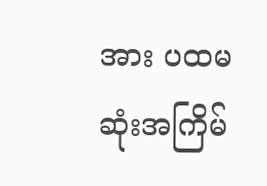အား ပထမဆုံးအကြိမ်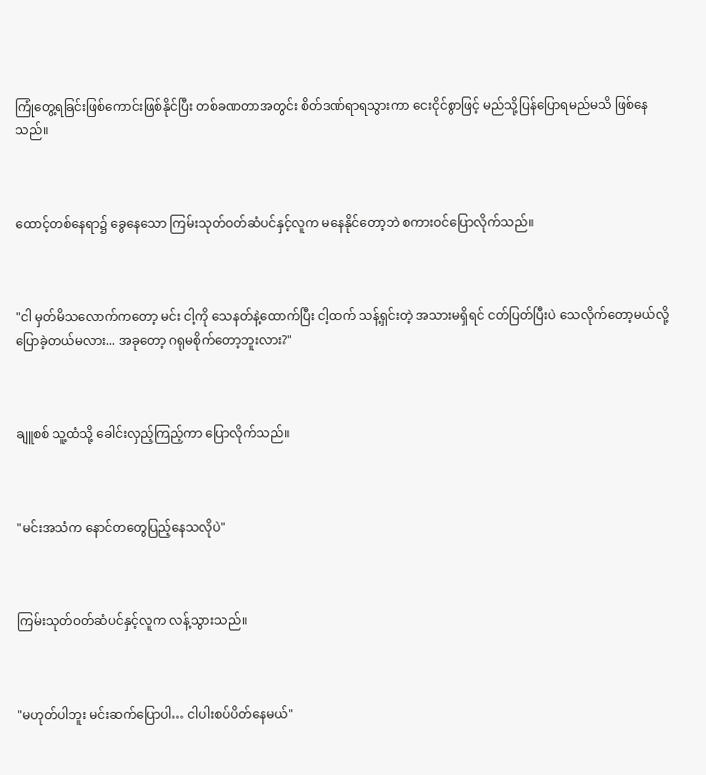ကြုံတွေ့ရခြင်းဖြစ်ကောင်းဖြစ်နိုင်ပြီး တစ်ခဏတာအတွင်း စိတ်ဒဏ်ရာရသွားကာ ငေးငိုင်စွာဖြင့် မည်သို့ပြန်ပြောရမည်မသိ ဖြစ်နေသည်။



ထောင့်တစ်နေရာ၌ ခွေနေသော ကြမ်းသုတ်ဝတ်ဆံပင်နှင့်လူက မနေနိုင်တော့ဘဲ စကားဝင်ပြောလိုက်သည်။



"ငါ မှတ်မိသလောက်ကတော့ မင်း ငါ့ကို သေနတ်နဲ့ထောက်ပြီး ငါ့ထက် သန့်ရှင်းတဲ့ အသားမရှိရင် ငတ်ပြတ်ပြီးပဲ သေလိုက်တော့မယ်လို့ ပြောခဲ့တယ်မလား... အခုတော့ ဂရုမစိုက်တော့ဘူးလား?"



ချူစစ် သူ့ထံသို့ ခေါင်းလှည့်ကြည့်ကာ ပြောလိုက်သည်။



"မင်းအသံက နောင်တတွေပြည့်နေသလိုပဲ"



ကြမ်းသုတ်ဝတ်ဆံပင်နှင့်လူက လန့်သွားသည်။



"မဟုတ်ပါဘူး မင်းဆက်ပြောပါ… ငါပါးစပ်ပိတ်နေမယ်"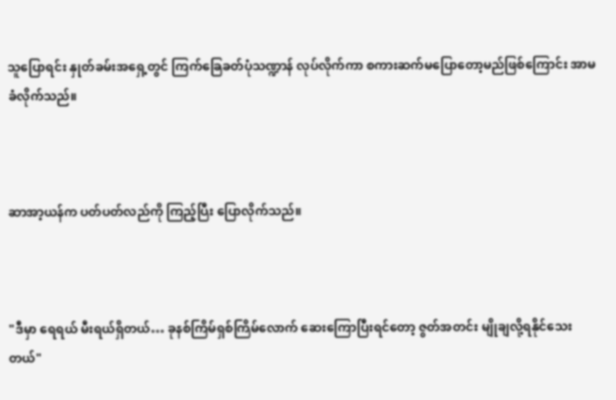သူပြောရင်း နှုတ်ခမ်းအရှေ့တွင် ကြက်ခြေခတ်ပုံသဏ္ဍာန် လုပ်လိုက်ကာ စကားဆက်မပြောတော့မည်ဖြစ်ကြောင်း အာမခံလိုက်သည်။



ဆာအာ့ယန်က ပတ်ပတ်လည်ကို ကြည့်ပြီး ပြောလိုက်သည်။



"ဒီမှာ ရေရယ် မီးရယ်ရှိတယ်… ခုနစ်ကြိမ်ရှစ်ကြိမ်လောက် ဆေးကြောပြီးရင်တော့ ဇွတ်အတင်း မျိုချလို့ရနိုင်သေးတယ်"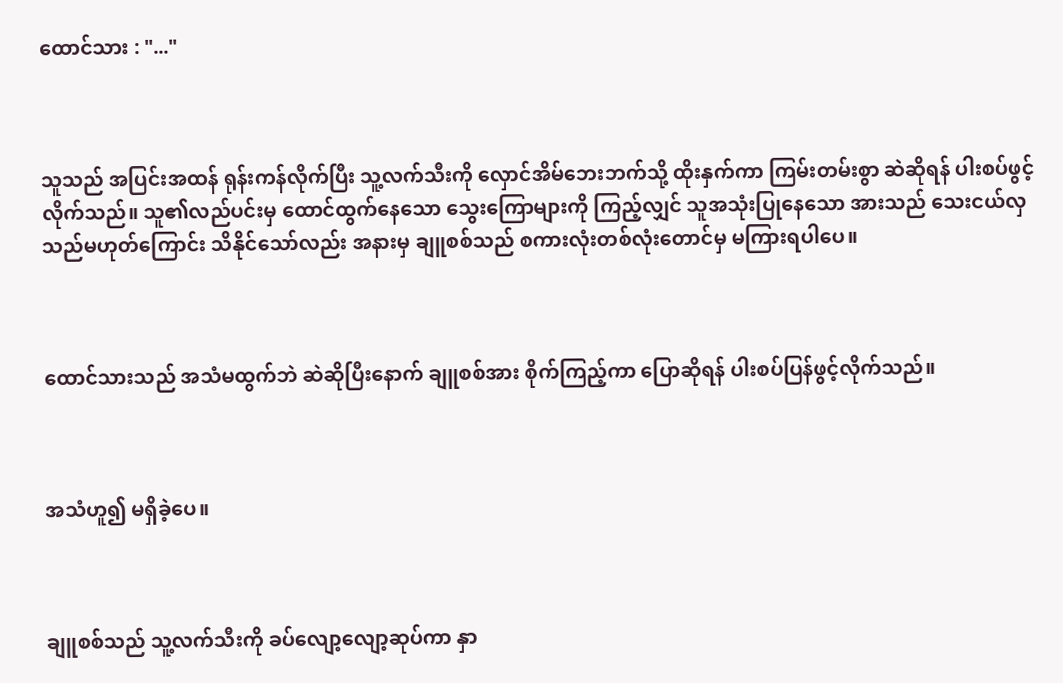ထောင်သား : "..."



သူသည် အပြင်းအထန် ရုန်းကန်လိုက်ပြီး သူ့လက်သီးကို လှောင်အိမ်ဘေးဘက်သို့ ထိုးနှက်ကာ ကြမ်းတမ်းစွာ ဆဲဆိုရန် ပါးစပ်ဖွင့်လိုက်သည်။ သူ၏လည်ပင်းမှ ထောင်ထွက်နေသော သွေးကြောများကို ကြည့်လျှင် သူအသုံးပြုနေသော အားသည် သေးငယ်လှသည်မဟုတ်ကြောင်း သိနိုင်သော်လည်း အနားမှ ချူစစ်သည် စကားလုံးတစ်လုံးတောင်မှ မကြားရပါပေ။



ထောင်သားသည် အသံမထွက်ဘဲ ဆဲဆိုပြီးနောက် ချူစစ်အား စိုက်ကြည့်ကာ ပြောဆိုရန် ပါးစပ်ပြန်ဖွင့်လိုက်သည်။



အသံဟူ၍ မရှိခဲ့ပေ။



ချူစစ်သည် သူ့လက်သီးကို ခပ်လျော့လျော့ဆုပ်ကာ နှာ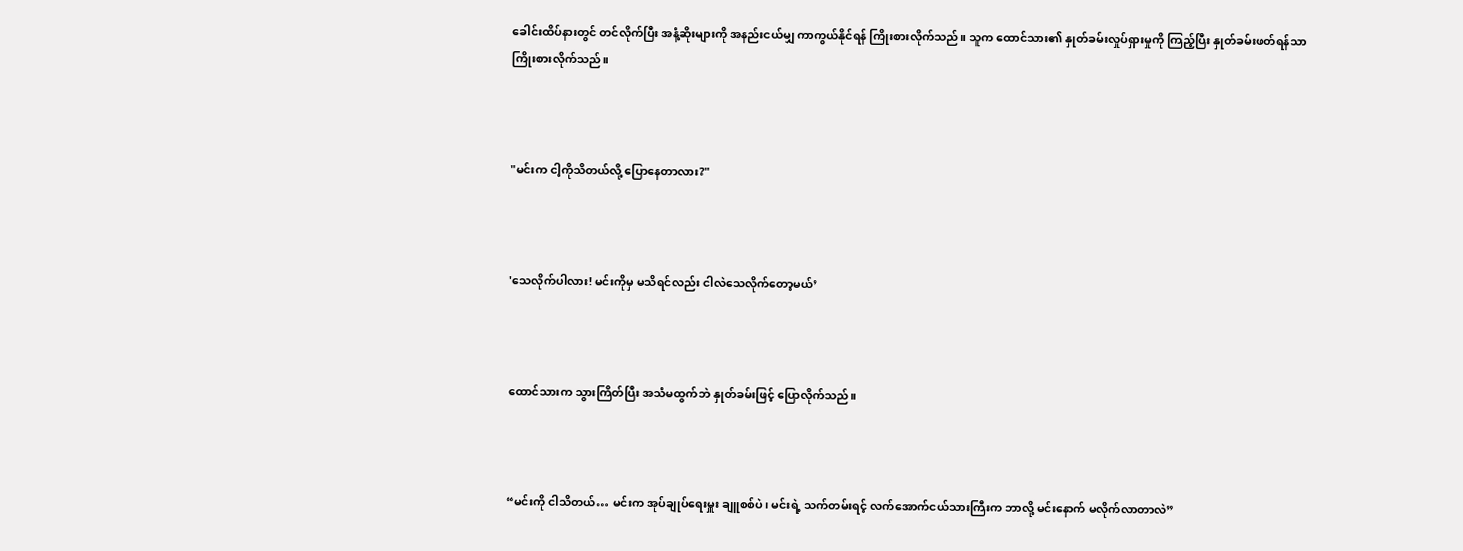ခေါင်းထိပ်နားတွင် တင်လိုက်ပြီး အနံ့ဆိုးများကို အနည်းငယ်မျှ ကာကွယ်နိုင်ရန် ကြိုးစားလိုက်သည်။ သူက ထောင်သား၏ နှုတ်ခမ်းလှုပ်ရှားမှုကို ကြည့်ပြီး နှုတ်ခမ်းဖတ်ရန်သာ ကြိုးစားလိုက်သည်။



"မင်းက ငါ့ကိုသိတယ်လို့ ပြောနေတာလား?"



'သေလိုက်ပါလား! မင်းကိုမှ မသိရင်လည်း ငါလဲသေလိုက်တော့မယ်’



ထောင်သားက သွားကြိတ်ပြီး အသံမထွက်ဘဲ နှုတ်ခမ်းဖြင့် ပြောလိုက်သည်။



“မင်းကို ငါသိတယ်… မင်းက အုပ်ချုပ်ရေးမှူး ချူစစ်ပဲ၊ မင်းရဲ့ သက်တမ်းရင့် လက်အောက်ငယ်သားကြီးက ဘာလို့ မင်းနောက် မလိုက်လာတာလဲ”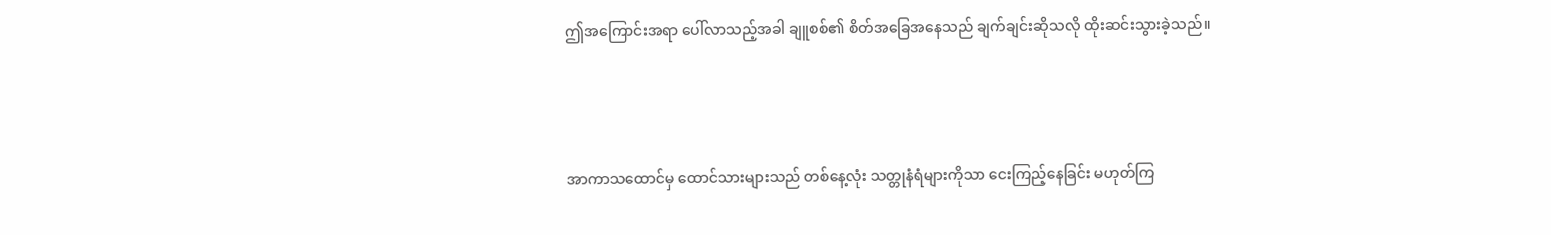ဤအကြောင်းအရာ ပေါ်လာသည့်အခါ ချူစစ်၏ စိတ်အခြေအနေသည် ချက်ချင်းဆိုသလို ထိုးဆင်းသွားခဲ့သည်။



အာကာသထောင်မှ ထောင်သားများသည် တစ်နေ့လုံး သတ္တုနံရံများကိုသာ ငေးကြည့်နေခြင်း မဟုတ်ကြ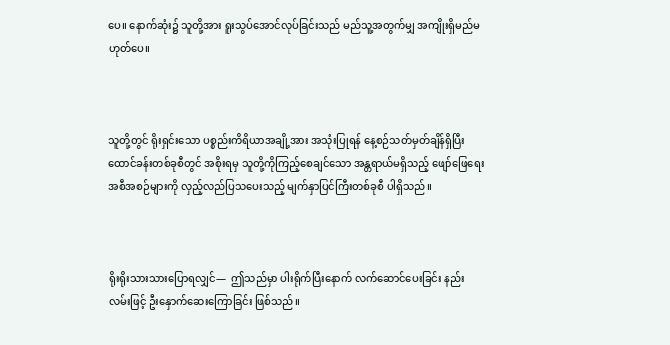ပေ။ နောက်ဆုံး၌ သူတို့အား ရူးသွပ်အောင်လုပ်ခြင်းသည် မည်သူ့အတွက်မျှ အကျိုးရှိမည်မဟုတ်ပေ။



သူတို့တွင် ရိုးရှင်းသော ပစ္စည်းကိရိယာအချို့အား အသုံးပြုရန် နေ့စဉ်သတ်မှတ်ချိန်ရှိပြီး ထောင်ခန်းတစ်ခုစီတွင် အစိုးရမှ သူတို့ကိုကြည့်စေချင်သော အန္တရာယ်မရှိသည့် ဖျော်ဖြေရေးအစီအစဉ်များကို လှည့်လည်ပြသပေးသည့် မျက်နှာပြင်ကြီးတစ်ခုစီ ပါရှိသည်။



ရိုးရိုးသားသားပြောရလျှင်—  ဤသည်မှာ ပါးရိုက်ပြီးနောက် လက်ဆောင်ပေးခြင်း နည်းလမ်းဖြင့် ဦးနှောက်ဆေးကြောခြင်း ဖြစ်သည်။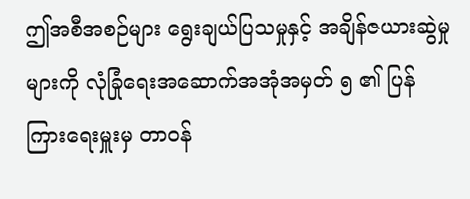ဤအစီအစဉ်များ ရွေးချယ်ပြသမှုနှင့် အချိန်ဇယားဆွဲမှုများကို လုံခြုံရေးအဆောက်အအုံအမှတ် ၅ ၏ ပြန်ကြားရေးမှူးမှ တာဝန်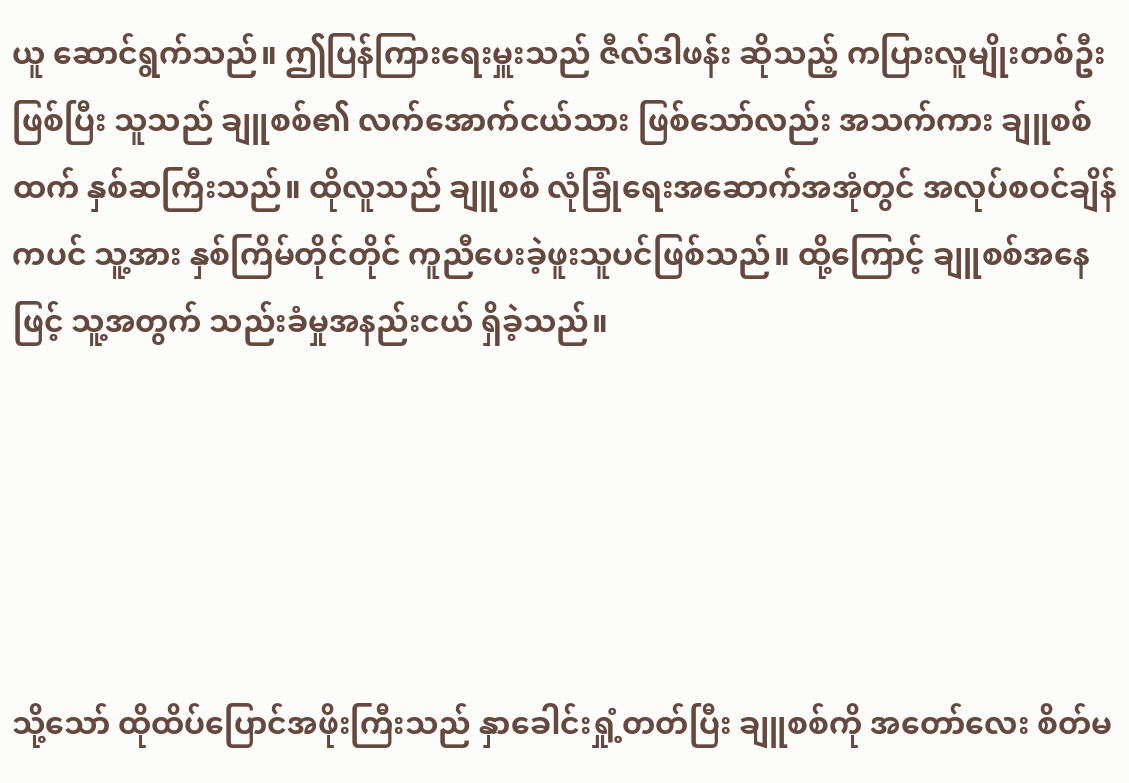ယူ ဆောင်ရွက်သည်။ ဤပြန်ကြားရေးမှူးသည် ဇီလ်ဒါဖန်း ဆိုသည့် ကပြားလူမျိုးတစ်ဦး ဖြစ်ပြီး သူသည် ချူစစ်၏ လက်အောက်ငယ်သား ဖြစ်သော်လည်း အသက်ကား ချူစစ်ထက် နှစ်ဆကြီးသည်။ ထိုလူသည် ချူစစ် လုံခြုံရေးအဆောက်အအုံတွင် အလုပ်စဝင်ချိန်ကပင် သူ့အား နှစ်ကြိမ်တိုင်တိုင် ကူညီပေးခဲ့ဖူးသူပင်ဖြစ်သည်။ ထို့ကြောင့် ချူစစ်အနေဖြင့် သူ့အတွက် သည်းခံမှုအနည်းငယ် ရှိခဲ့သည်။





သို့သော် ထိုထိပ်ပြောင်အဖိုးကြီးသည် နှာခေါင်းရှုံ့တတ်ပြီး ချူစစ်ကို အတော်လေး စိတ်မ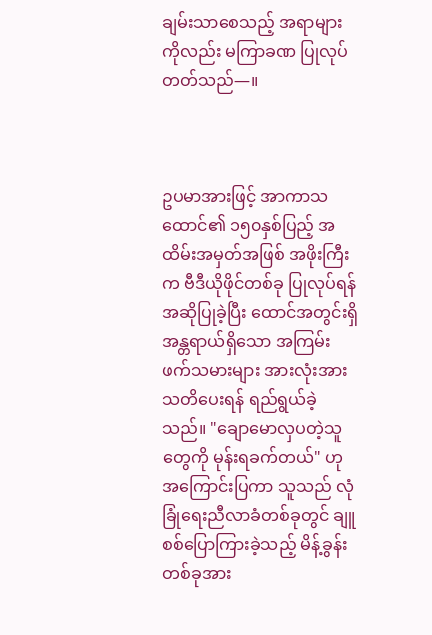ချမ်းသာစေသည့် အရာများကိုလည်း မကြာခဏ ပြုလုပ်တတ်သည်—။



ဥပမာအားဖြင့် အာကာသထောင်၏ ၁၅၀နှစ်ပြည့် အထိမ်းအမှတ်အဖြစ် အဖိုးကြီးက ဗီဒီယိုဖိုင်တစ်ခု ပြုလုပ်ရန် အဆိုပြုခဲ့ပြီး ထောင်အတွင်းရှိ အန္တရာယ်ရှိသော အကြမ်းဖက်သမားများ အားလုံးအား သတိပေးရန် ရည်ရွယ်ခဲ့သည်။ "ချောမောလှပတဲ့သူတွေကို မုန်းရခက်တယ်" ဟု အကြောင်းပြကာ သူသည် လုံခြုံရေးညီလာခံတစ်ခုတွင် ချူစစ်ပြောကြားခဲ့သည့် မိန့်ခွန်းတစ်ခုအား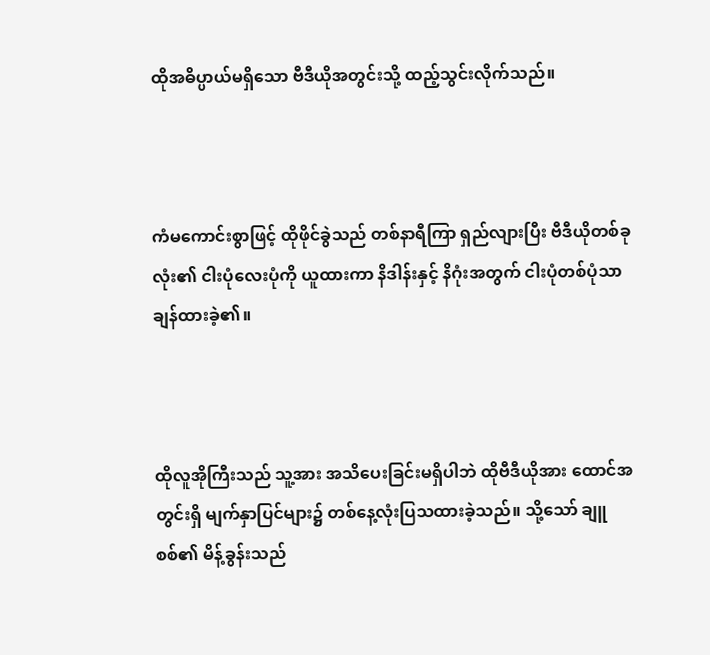ထိုအဓိပ္ပာယ်မရှိသော ဗီဒီယိုအတွင်းသို့ ထည့်သွင်းလိုက်သည်။



ကံမကောင်းစွာဖြင့် ထိုဖိုင်ခွဲသည် တစ်နာရီကြာ ရှည်လျားပြီး ဗီဒီယိုတစ်ခုလုံး၏ ငါးပုံလေးပုံကို ယူထားကာ နိဒါန်းနှင့် နိဂုံးအတွက် ငါးပုံတစ်ပုံသာ ချန်ထားခဲ့၏။



ထိုလူအိုကြီးသည် သူ့အား အသိပေးခြင်းမရှိပါဘဲ ထိုဗီဒီယိုအား ထောင်အတွင်းရှိ မျက်နှာပြင်များ၌ တစ်နေ့လုံးပြသထားခဲ့သည်။ သို့သော် ချူစစ်၏ မိန့်ခွန်းသည်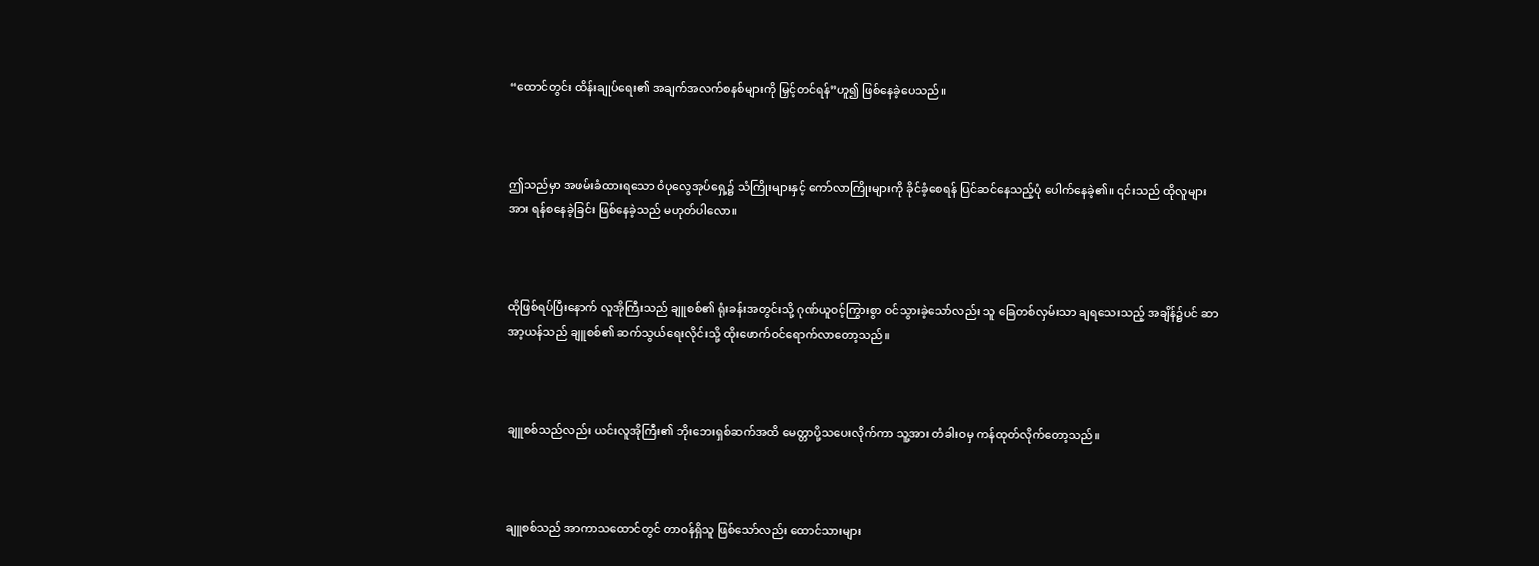“ထောင်တွင်း ထိန်းချုပ်ရေး၏ အချက်အလက်စနစ်များကို မြှင့်တင်ရန်”ဟူ၍ ဖြစ်နေခဲ့ပေသည်။



ဤသည်မှာ အဖမ်းခံထားရသော ဝံပုလွေအုပ်ရှေ့၌ သံကြိုးများနှင့် ကော်လာကြိုးများကို ခိုင်ခံ့စေရန် ပြင်ဆင်နေသည့်ပုံ ပေါက်နေခဲ့၏။ ၎င်းသည် ထိုလူများအား ရန်စနေခဲ့ခြင်း ဖြစ်နေခဲ့သည် မဟုတ်ပါလော။



ထိုဖြစ်ရပ်ပြီးနောက် လူအိုကြီးသည် ချူစစ်၏ ရုံးခန်းအတွင်းသို့ ဂုဏ်ယူဝင့်ကြွားစွာ ဝင်သွားခဲ့သော်လည်း သူ ခြေတစ်လှမ်းသာ ချရသေးသည့် အချိန်၌ပင် ဆာအာ့ယန်သည် ချူစစ်၏ ဆက်သွယ်ရေးလိုင်းသို့ ထိုးဖောက်ဝင်ရောက်လာတော့သည်။



ချူစစ်သည်လည်း ယင်းလူအိုကြီး၏ ဘိုးဘေးရှစ်ဆက်အထိ မေတ္တာပို့သပေးလိုက်ကာ သူ့အား တံခါးဝမှ ကန်ထုတ်လိုက်တော့သည်။



ချူစစ်သည် အာကာသထောင်တွင် တာဝန်ရှိသူ ဖြစ်သော်လည်း ထောင်သားများ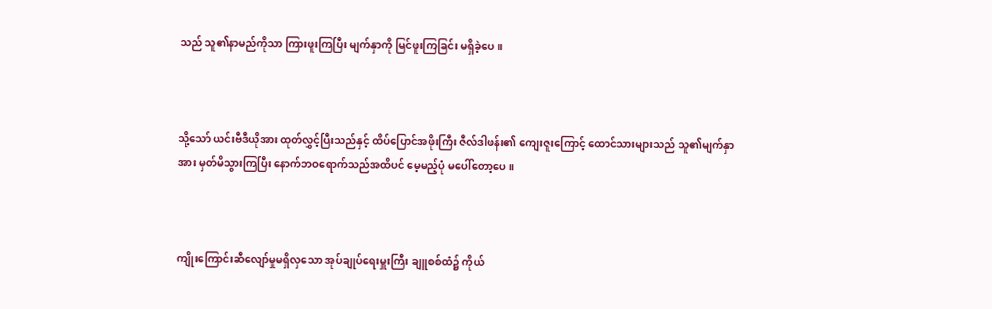သည် သူ၏နာမည်ကိုသာ ကြားဖူးကြပြီး မျက်နှာကို မြင်ဖူးကြခြင်း မရှိခဲ့ပေ။



သို့သော် ယင်းဗီဒီယိုအား ထုတ်လွှင့်ပြီးသည်နှင့် ထိပ်ပြောင်အဖိုးကြီး ဇီလ်ဒါဖန်း၏ ကျေးဇူးကြောင့် ထောင်သားများသည် သူ၏မျက်နှာအား မှတ်မိသွားကြပြီး နောက်ဘဝရောက်သည်အထိပင် မေ့မည့်ပုံ မပေါ်တော့ပေ။



ကျိုးကြောင်းဆီလျော်မှုမရှိလှသော အုပ်ချုပ်ရေးမှူးကြီး ချူစစ်ထံ၌ ကိုယ်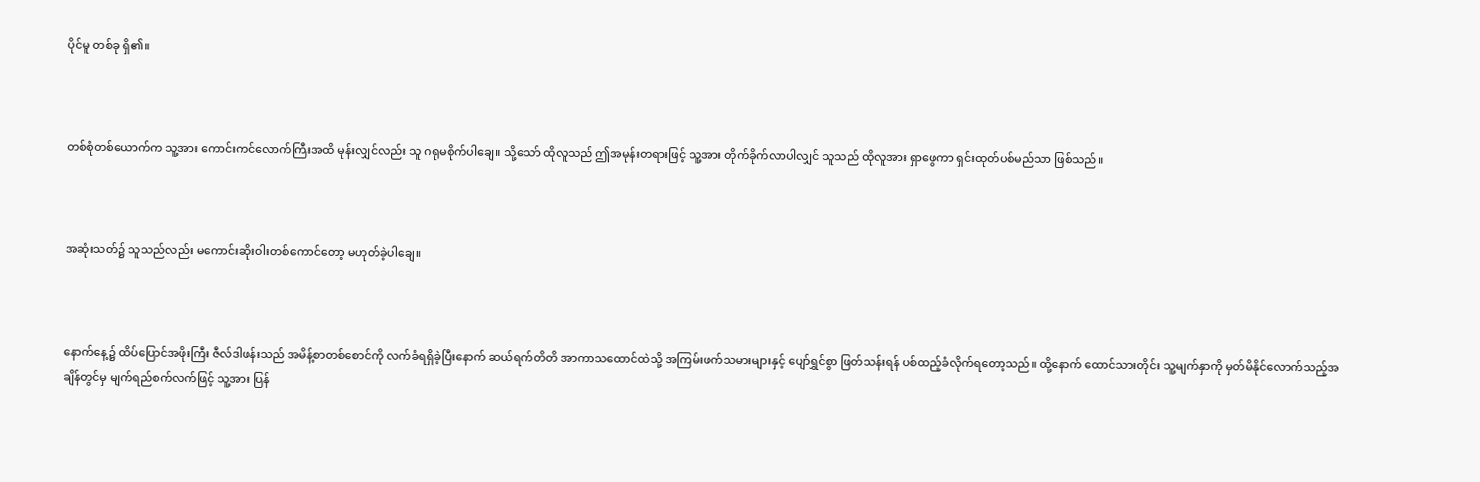ပိုင်မူ တစ်ခု ရှိ၏။



တစ်စုံတစ်ယောက်က သူ့အား ကောင်းကင်လောက်ကြီးအထိ မုန်းလျှင်လည်း သူ ဂရုမစိုက်ပါချေ။ သို့သော် ထိုလူသည် ဤအမုန်းတရားဖြင့် သူ့အား တိုက်ခိုက်လာပါလျှင် သူသည် ထိုလူအား ရှာဖွေကာ ရှင်းထုတ်ပစ်မည်သာ ဖြစ်သည်။



အဆုံးသတ်၌ သူသည်လည်း မကောင်းဆိုးဝါးတစ်ကောင်တော့ မဟုတ်ခဲ့ပါချေ။



နောက်နေ့၌ ထိပ်ပြောင်အဖိုးကြီး ဇီလ်ဒါဖန်းသည် အမိန့်စာတစ်စောင်ကို လက်ခံရရှိခဲ့ပြီးနောက် ဆယ်ရက်တိတိ အာကာသထောင်ထဲသို့ အကြမ်းဖက်သမားများနှင့် ပျော်ရွှင်စွာ ဖြတ်သန်းရန် ပစ်ထည့်ခံလိုက်ရတော့သည်။ ထို့နောက် ထောင်သားတိုင်း သူ့မျက်နှာကို မှတ်မိနိုင်လောက်သည့်အချိန်တွင်မှ မျက်ရည်စက်လက်ဖြင့် သူ့အား ပြန်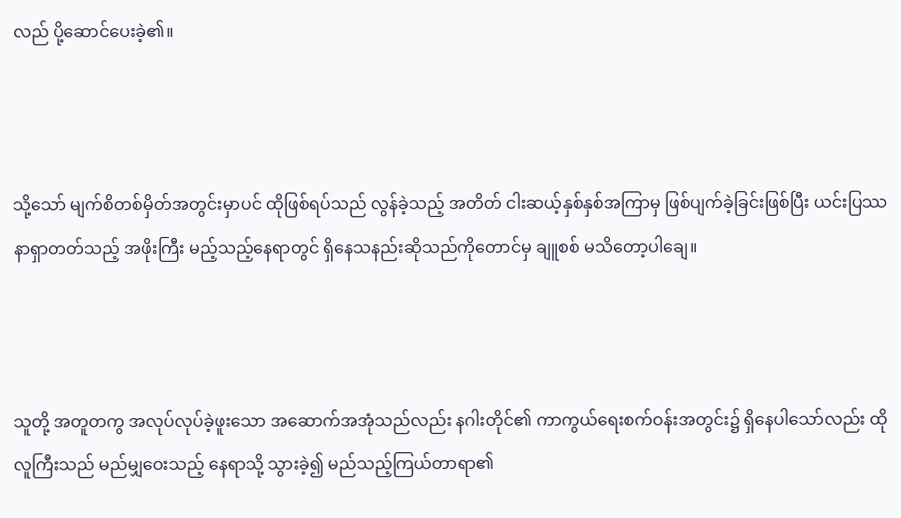လည် ပို့ဆောင်ပေးခဲ့၏။



သို့သော် မျက်စိတစ်မှိတ်အတွင်းမှာပင် ထိုဖြစ်ရပ်သည် လွန်ခဲ့သည့် အတိတ် ငါးဆယ့်နှစ်နှစ်အကြာမှ ဖြစ်ပျက်ခဲ့ခြင်းဖြစ်ပြီး ယင်းပြဿနာရှာတတ်သည့် အဖိုးကြီး မည့်သည့်နေရာတွင် ရှိနေသနည်းဆိုသည်ကိုတောင်မှ ချူစစ် မသိတော့ပါချေ။



သူတို့ အတူတကွ အလုပ်လုပ်ခဲ့ဖူးသော အဆောက်အအုံသည်လည်း နဂါးတိုင်၏ ကာကွယ်ရေးစက်ဝန်းအတွင်း၌ ရှိနေပါသော်လည်း ထိုလူကြီးသည် မည်မျှဝေးသည့် နေရာသို့ သွားခဲ့၍ မည်သည့်ကြယ်တာရာ၏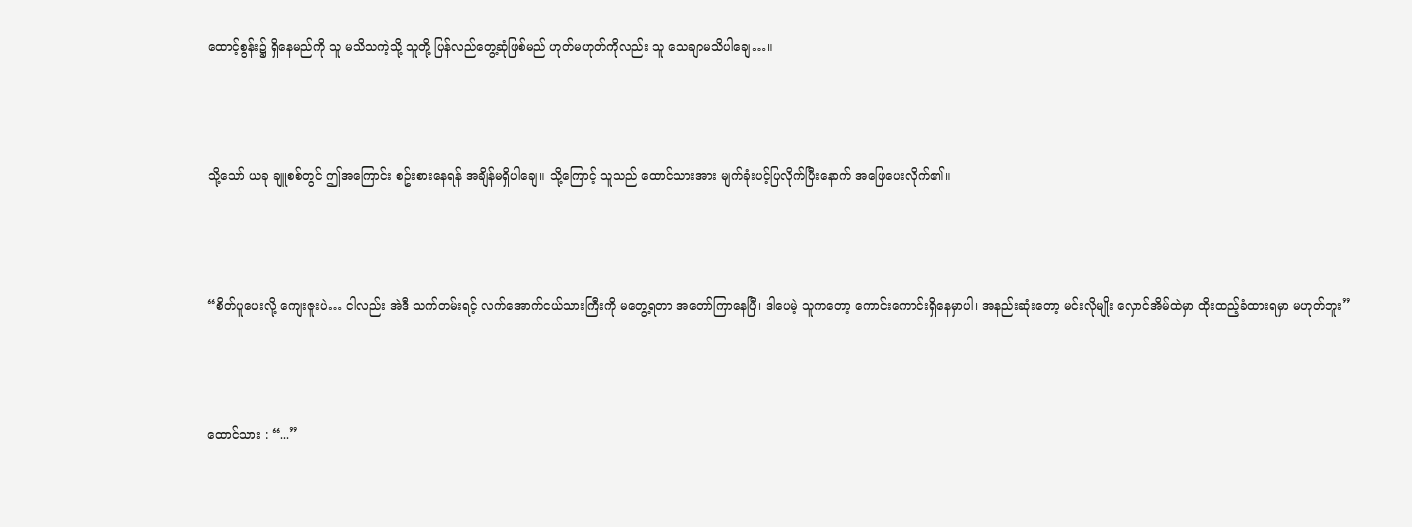ထောင့်စွန်း၌ ရှိနေမည်ကို သူ မသိသကဲ့သို့ သူတို့ ပြန်လည်တွေ့ဆုံဖြစ်မည် ဟုတ်မဟုတ်ကိုလည်း သူ သေချာမသိပါချေ…။



သို့သော် ယခု ချူစစ်တွင် ဤအကြောင်း စဥ်းစားနေရန် အချိန်မရှိပါချေ။ သို့ကြောင့် သူသည် ထောင်သားအား မျက်ခုံးပင့်ပြလိုက်ပြီးနောက် အဖြေပေးလိုက်၏။



“စိတ်ပူပေးလို့ ကျေးဇူးပဲ… ငါလည်း အဲဒီ သက်တမ်းရင့် လက်အောက်ငယ်သားကြီးကို မတွေ့ရတာ အတော်ကြာနေပြီ၊ ဒါပေမဲ့ သူကတော့ ကောင်းကောင်းရှိနေမှာပါ၊ အနည်းဆုံးတော့ မင်းလိုမျိုး လှောင်အိမ်ထဲမှာ ထိုးထည့်ခံထားရမှာ မဟုတ်ဘူး”



ထောင်သား : “...”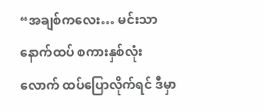“အချစ်ကလေး… မင်းသာ နောက်ထပ် စကားနှစ်လုံးလောက် ထပ်ပြောလိုက်ရင် ဒီမှာ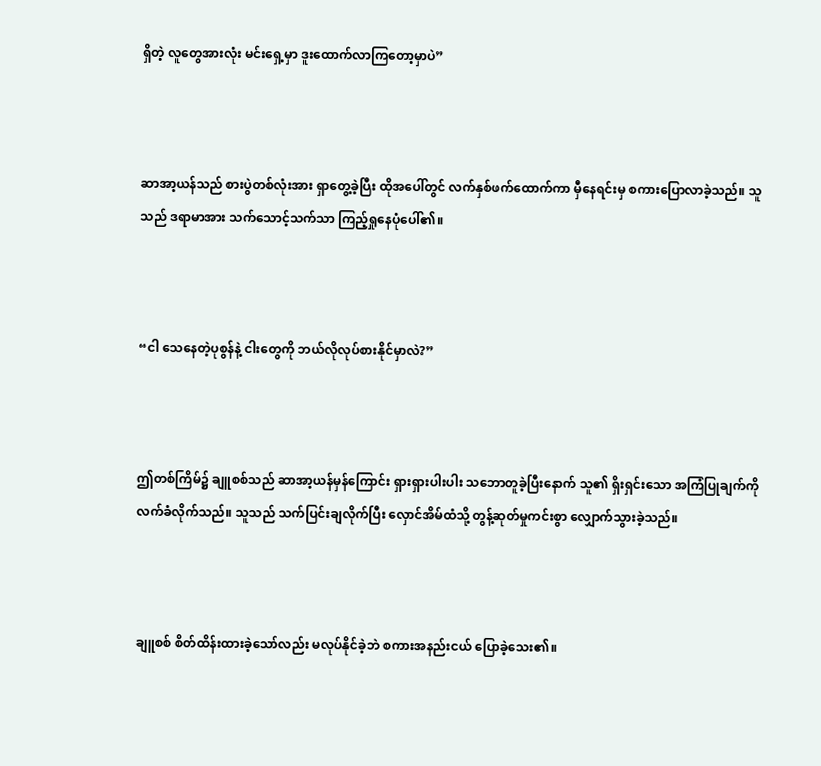ရှိတဲ့ လူတွေအားလုံး မင်းရှေ့မှာ ဒူးထောက်လာကြတော့မှာပဲ”



ဆာအာ့ယန်သည် စားပွဲတစ်လုံးအား ရှာတွေ့ခဲ့ပြီး ထိုအပေါ်တွင် လက်နှစ်ဖက်ထောက်ကာ မှီနေရင်းမှ စကားပြောလာခဲ့သည်။ သူသည် ဒရာမာအား သက်သောင့်သက်သာ ကြည့်ရှုနေပုံပေါ်၏။



“ငါ သေနေတဲ့ပုစွန်နဲ့ ငါးတွေကို ဘယ်လိုလုပ်စားနိုင်မှာလဲ?”



ဤတစ်ကြိမ်၌ ချူစစ်သည် ဆာအာ့ယန်မှန်ကြောင်း ရှားရှားပါးပါး သဘောတူခဲ့ပြီးနောက် သူ၏ ရှိးရှင်းသော အကြံပြုချက်ကို လက်ခံလိုက်သည်။ သူသည် သက်ပြင်းချလိုက်ပြီး လှောင်အိမ်ထံသို့ တွန့်ဆုတ်မှုကင်းစွာ လျှောက်သွားခဲ့သည်။



ချူစစ် စိတ်ထိန်းထားခဲ့သော်လည်း မလုပ်နိုင်ခဲ့ဘဲ စကားအနည်းငယ် ပြောခဲ့သေး၏။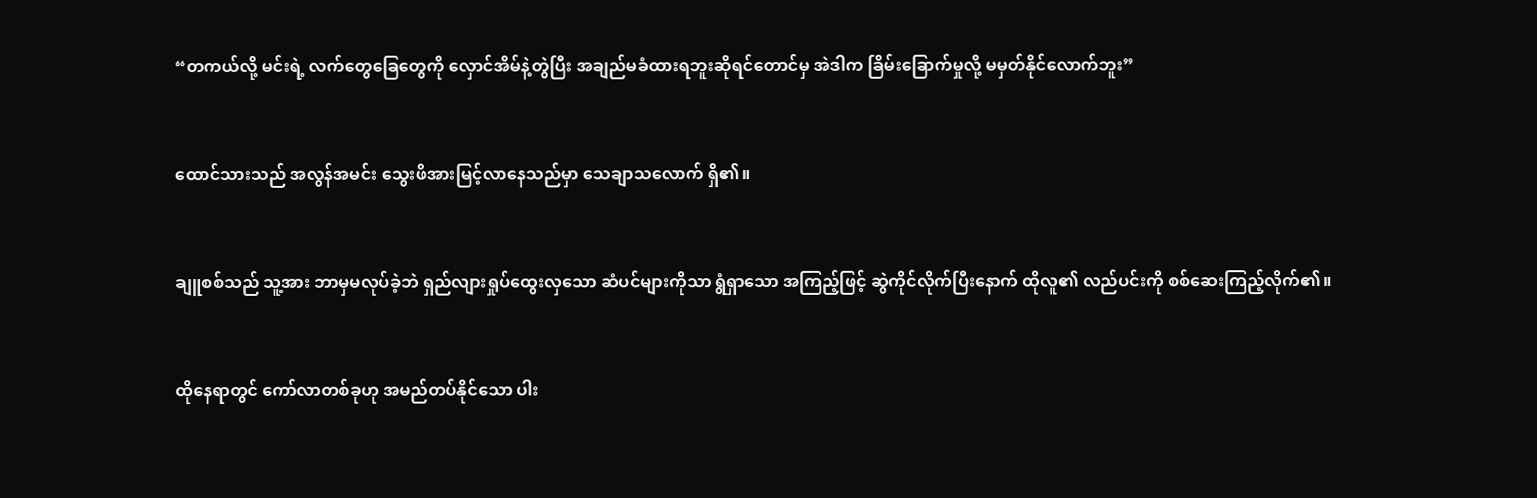“တကယ်လို့ မင်းရဲ့ လက်တွေခြေတွေကို လှောင်အိမ်နဲ့တွဲပြီး အချည်မခံထားရဘူးဆိုရင်တောင်မှ အဲဒါက ခြိမ်းခြောက်မှုလို့ မမှတ်နိုင်လောက်ဘူး”



ထောင်သားသည် အလွန်အမင်း သွေးဖိအားမြင့်လာနေသည်မှာ သေချာသလောက် ရှိ၏။



ချူစစ်သည် သူ့အား ဘာမှမလုပ်ခဲ့ဘဲ ရှည်လျားရှုပ်ထွေးလှသော ဆံပင်များကိုသာ ရွံရှာသော အကြည့်ဖြင့် ဆွဲကိုင်လိုက်ပြီးနောက် ထိုလူ၏ လည်ပင်းကို စစ်ဆေးကြည့်လိုက်၏။



ထိုနေရာတွင် ကော်လာတစ်ခုဟု အမည်တပ်နိုင်သော ပါး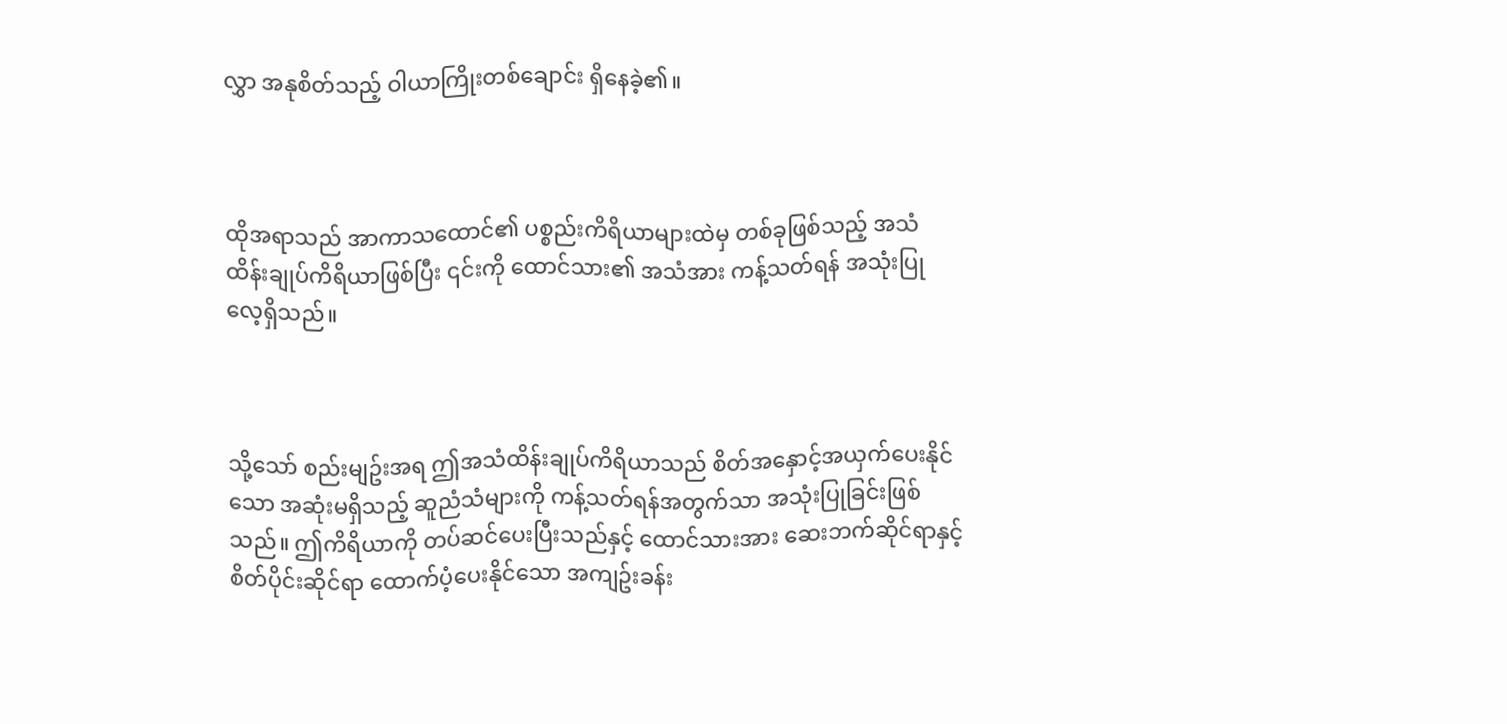လွှာ အနုစိတ်သည့် ဝါယာကြိုးတစ်ချောင်း ရှိနေခဲ့၏။



ထိုအရာသည် အာကာသထောင်၏ ပစ္စည်းကိရိယာများထဲမှ တစ်ခုဖြစ်သည့် အသံထိန်းချုပ်ကိရိယာဖြစ်ပြီး ၎င်းကို ထောင်သား၏ အသံအား ကန့်သတ်ရန် အသုံးပြုလေ့ရှိသည်။



သို့သော် စည်းမျဥ်းအရ ဤအသံထိန်းချုပ်ကိရိယာသည် စိတ်အနှောင့်အယှက်ပေးနိုင်သော အဆုံးမရှိသည့် ဆူညံသံများကို ကန့်သတ်ရန်အတွက်သာ အသုံးပြုခြင်းဖြစ်သည်။ ဤကိရိယာကို တပ်ဆင်ပေးပြီးသည်နှင့် ထောင်သားအား ဆေးဘက်ဆိုင်ရာနှင့် စိတ်ပိုင်းဆိုင်ရာ ထောက်ပံ့ပေးနိုင်သော အကျဥ်းခန်း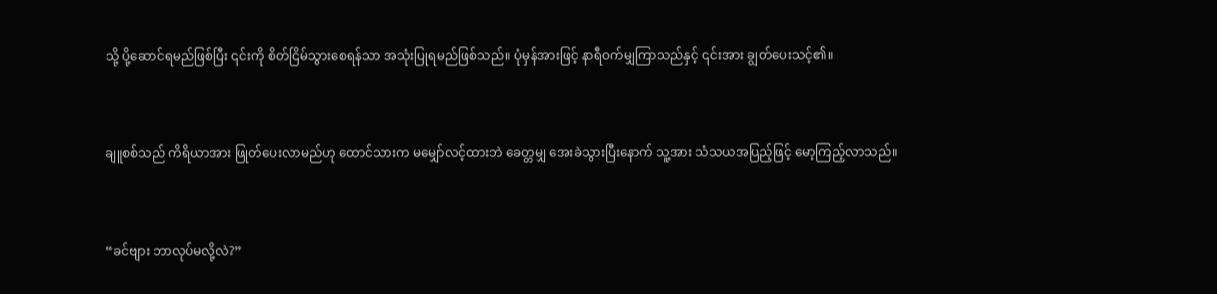သို့ ပို့ဆောင်ရမည်ဖြစ်ပြီး ၎င်းကို စိတ်ငြိမ်သွားစေရန်သာ အသုံးပြုရမည်ဖြစ်သည်။ ပုံမှန်အားဖြင့် နာရီဝက်မျှကြာသည်နှင့် ၎င်းအား ချွတ်ပေးသင့်၏။



ချူစစ်သည် ကိရိယာအား ဖြုတ်ပေးလာမည်ဟု ထောင်သားက မမျှော်လင့်ထားဘဲ ခေတ္တမျှ အေးခဲသွားပြီးနောက် သူ့အား သံသယအပြည့်ဖြင့် မော့ကြည့်လာသည်။



“ခင်ဗျား ဘာလုပ်မလို့လဲ?”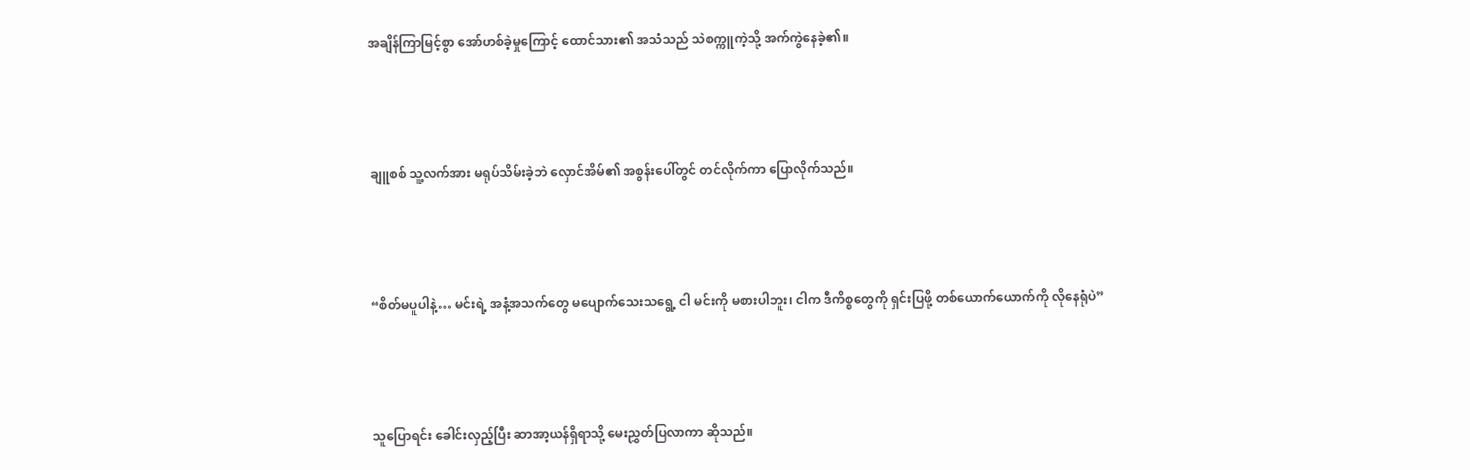အချိန်ကြာမြင့်စွာ အော်ဟစ်ခဲ့မှုကြောင့် ထောင်သား၏ အသံသည် သဲစက္ကူကဲ့သို့ အက်ကွဲနေခဲ့၏။



ချူစစ် သူ့လက်အား မရုပ်သိမ်းခဲ့ဘဲ လှောင်အိမ်၏ အစွန်းပေါ်တွင် တင်လိုက်ကာ ပြောလိုက်သည်။



“စိတ်မပူပါနဲ့… မင်းရဲ့ အနံ့အသက်တွေ မပျောက်သေးသရွေ့ ငါ မင်းကို မစားပါဘူး၊ ငါက ဒီကိစ္စတွေကို ရှင်းပြဖို့ တစ်ယောက်ယောက်ကို လိုနေရုံပဲ”



သူပြောရင်း ခေါင်းလှည့်ပြီး ဆာအာ့ယန်ရှိရာသို့ မေးညွှတ်ပြလာကာ ဆိုသည်။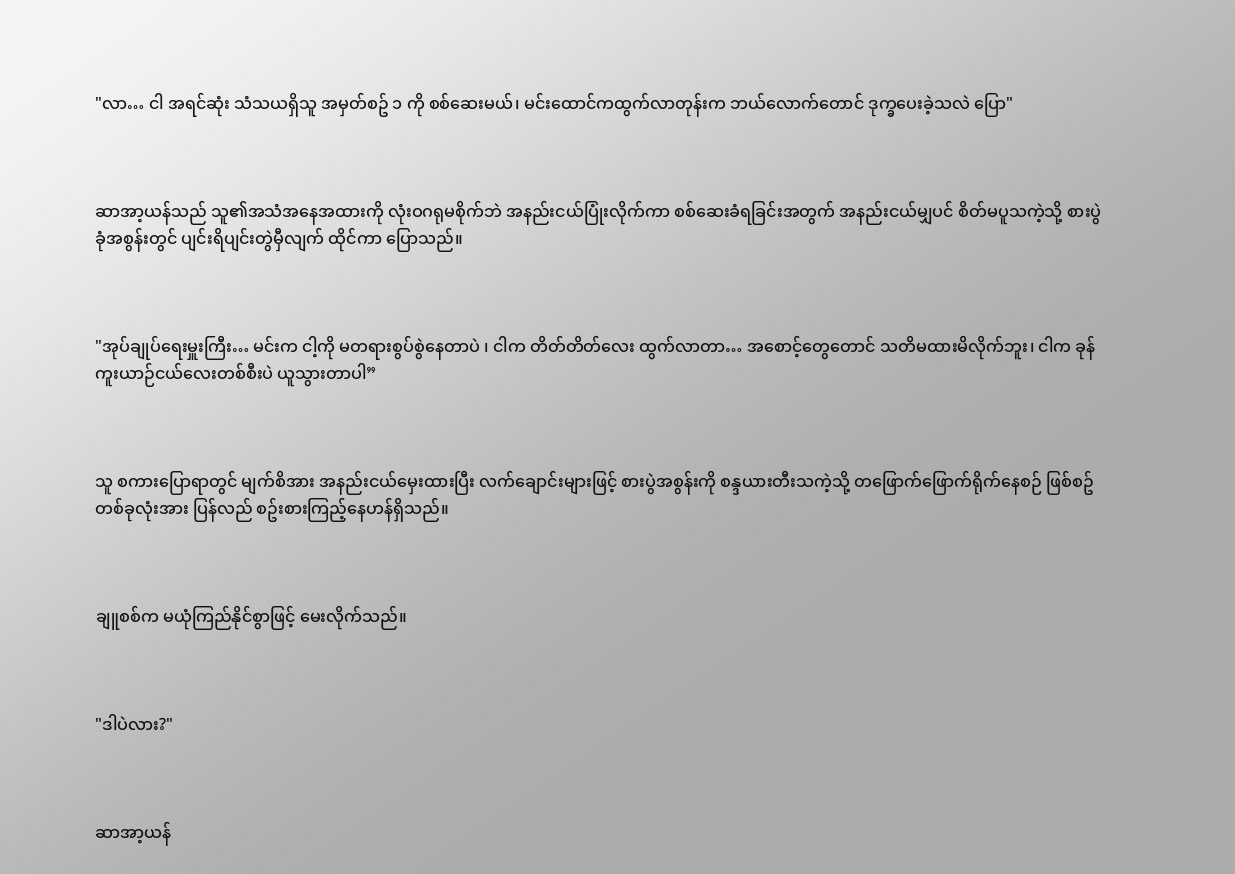"လာ… ငါ အရင်ဆုံး သံသယရှိသူ အမှတ်စဥ် ၁ ကို စစ်ဆေးမယ်၊ မင်းထောင်ကထွက်လာတုန်းက ဘယ်လောက်တောင် ဒုက္ခပေးခဲ့သလဲ ပြော"



ဆာအာ့ယန်သည် သူ၏အသံအနေအထားကို လုံးဝဂရုမစိုက်ဘဲ အနည်းငယ်ပြုံးလိုက်ကာ စစ်ဆေးခံရခြင်းအတွက် အနည်းငယ်မျှပင် စိတ်မပူသကဲ့သို့ စားပွဲခုံအစွန်းတွင် ပျင်းရိပျင်းတွဲမှီလျက် ထိုင်ကာ ပြောသည်။



"အုပ်ချုပ်ရေးမှူးကြီး… မင်းက ငါ့ကို မတရားစွပ်စွဲနေတာပဲ ၊ ငါက တိတ်တိတ်လေး ထွက်လာတာ… အစောင့်တွေတောင် သတိမထားမိလိုက်ဘူး၊ ငါက ခုန်ကူးယာဉ်ငယ်လေးတစ်စီးပဲ ယူသွားတာပါ”



သူ စကားပြောရာတွင် မျက်စိအား အနည်းငယ်မှေးထားပြီး လက်ချောင်းများဖြင့် စားပွဲအစွန်းကို စန္ဒယားတီးသကဲ့သို့ တဖြောက်ဖြောက်ရိုက်နေစဉ် ဖြစ်စဥ်တစ်ခုလုံးအား ပြန်လည် စဥ်းစားကြည့်နေဟန်ရှိသည်။



ချူစစ်က မယုံကြည်နိုင်စွာဖြင့် မေးလိုက်သည်။



"ဒါပဲလား?"



ဆာအာ့ယန်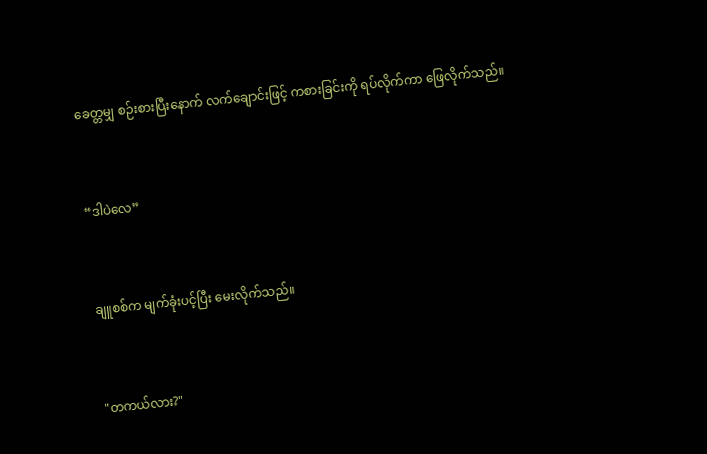ခေတ္တမျှ စဉ်းစားပြီးနောက် လက်ချောင်းဖြင့် ကစားခြင်းကို ရပ်လိုက်ကာ ဖြေလိုက်သည်။



“ဒါပဲလေ”



ချူစစ်က မျက်ခုံးပင့်ပြီး မေးလိုက်သည်။



"တကယ်လား?"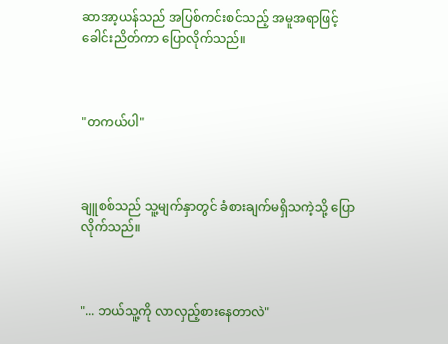ဆာအာ့ယန်သည် အပြစ်ကင်းစင်သည့် အမူအရာဖြင့် ခေါင်းညိတ်ကာ ပြောလိုက်သည်။



"တကယ်ပါ"



ချူစစ်သည် သူ့မျက်နှာတွင် ခံစားချက်မရှိသကဲ့သို့ ပြောလိုက်သည်။



"... ဘယ်သူ့ကို လာလှည့်စားနေတာလဲ"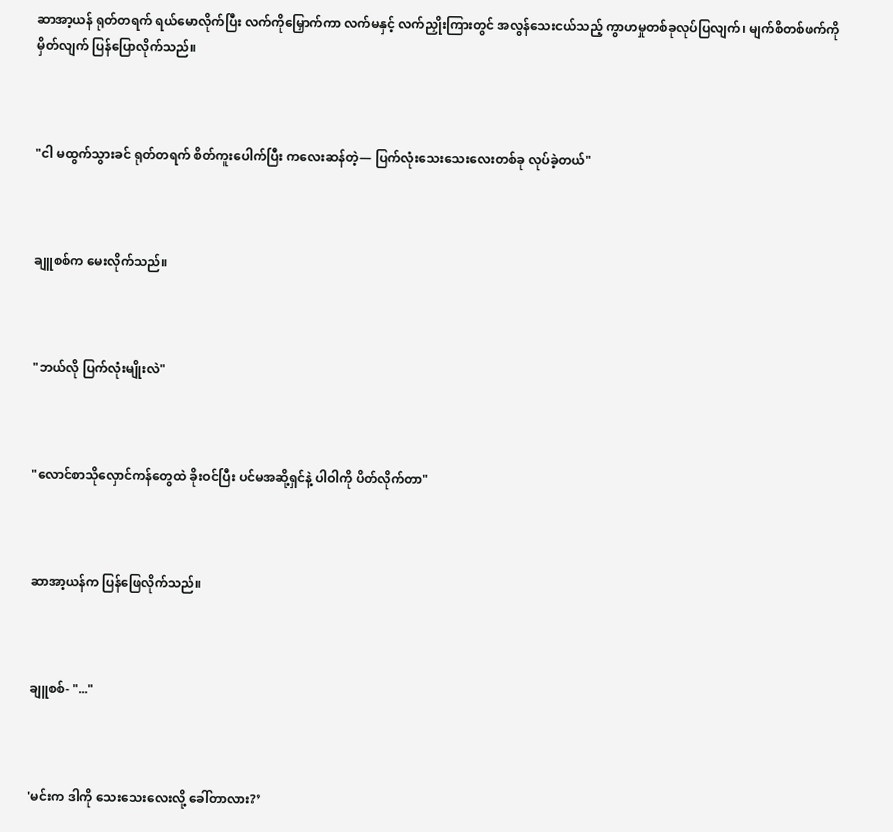ဆာအာ့ယန် ရုတ်တရက် ရယ်မောလိုက်ပြီး လက်ကိုမြှောက်ကာ လက်မနှင့် လက်ညှိုးကြားတွင် အလွန်သေးငယ်သည့် ကွာဟမှုတစ်ခုလုပ်ပြလျက်၊ မျက်စိတစ်ဖက်ကို မှိတ်လျက် ပြန်ပြောလိုက်သည်။



"ငါ မထွက်သွားခင် ရုတ်တရက် စိတ်ကူးပေါက်ပြီး ကလေးဆန်တဲ့— ပြက်လုံးသေးသေးလေးတစ်ခု လုပ်ခဲ့တယ်"



ချူစစ်က မေးလိုက်သည်။



"ဘယ်လို ပြက်လုံးမျိုးလဲ"



"လောင်စာသိုလှောင်ကန်တွေထဲ ခိုးဝင်ပြီး ပင်မအဆို့ရှင်နဲ့ ပါဝါကို ပိတ်လိုက်တာ"



ဆာအာ့ယန်က ပြန်ဖြေလိုက်သည်။



ချူစစ်- "..."



'မင်းက ဒါကို သေးသေးလေးလို့ ခေါ်တာလား?’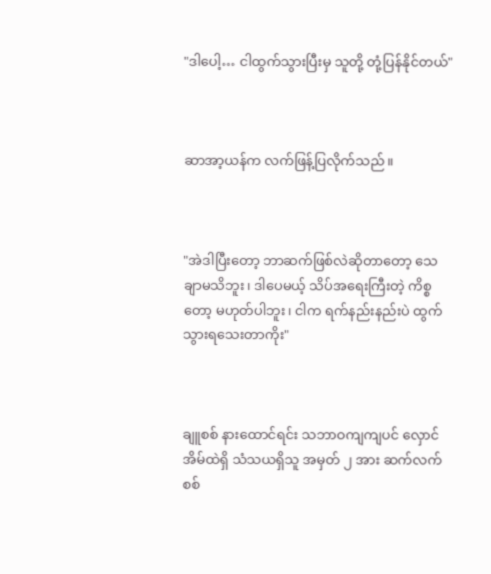"ဒါပေါ့… ငါထွက်သွားပြီးမှ သူတို့ တုံ့ပြန်နိုင်တယ်"



ဆာအာ့ယန်က လက်ဖြန့်ပြလိုက်သည်။



"အဲဒါပြီးတော့ ဘာဆက်ဖြစ်လဲဆိုတာတော့ သေချာမသိဘူး၊ ဒါပေမယ့် သိပ်အရေးကြီးတဲ့ ကိစ္စတော့ မဟုတ်ပါဘူး၊ ငါက ရက်နည်းနည်းပဲ ထွက်သွားရသေးတာကိုး"



ချူစစ် နားထောင်ရင်း သဘာဝကျကျပင် လှောင်အိမ်ထဲရှိ သံသယရှိသူ အမှတ် ၂ အား ဆက်လက်စစ်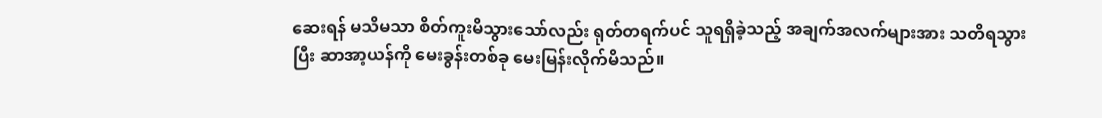ဆေးရန် မသိမသာ စိတ်ကူးမိသွားသော်လည်း ရုတ်တရက်ပင် သူရရှိခဲ့သည့် အချက်အလက်များအား သတိရသွားပြီး ဆာအာ့ယန်ကို မေးခွန်းတစ်ခု မေးမြန်းလိုက်မိသည်။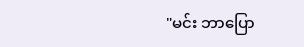"မင်း ဘာပြော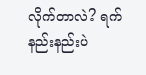လိုက်တာလဲ? ရက်နည်းနည်းပဲ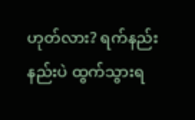ဟုတ်လား? ရက်နည်းနည်းပဲ ထွက်သွားရ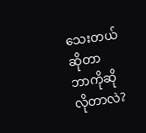သေးတယ်ဆိုတာ ဘာကိုဆိုလိုတာလဲ?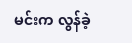မင်းက လွန်ခဲ့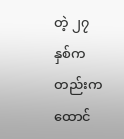တဲ့ ၂၇ နှစ်ကတည်းက ထောင်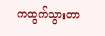ကထွက်သွားတာ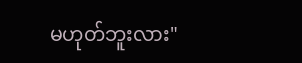မဟုတ်ဘူးလား"